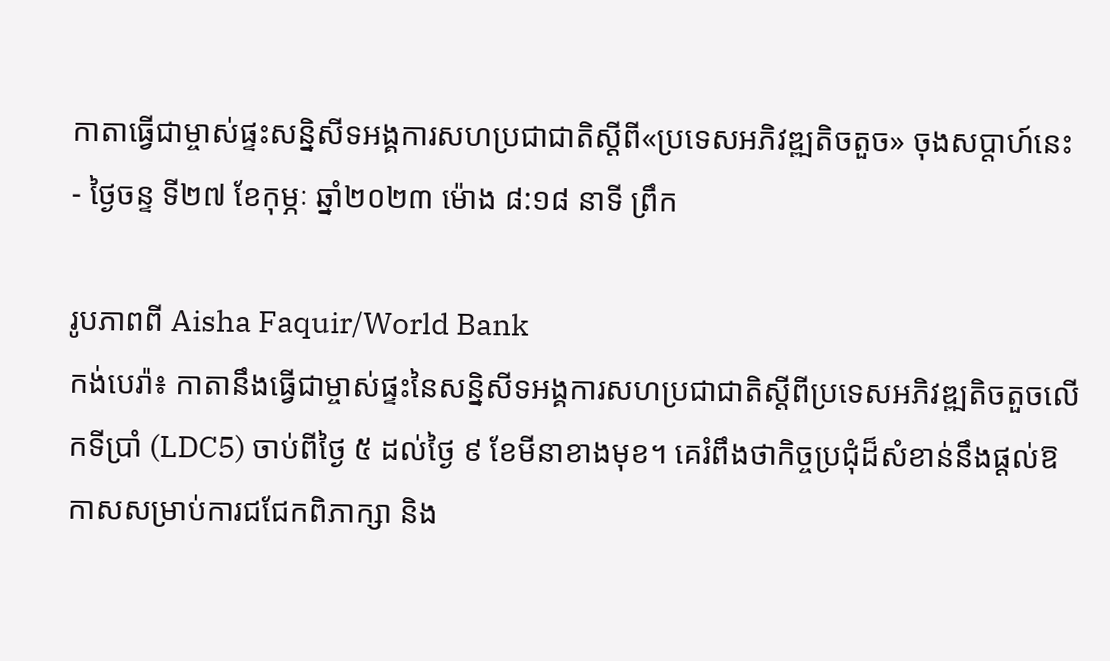កាតាធ្វើជាម្ចាស់ផ្ទះសន្និសីទអង្គការសហប្រជាជាតិស្តីពី«ប្រទេសអភិវឌ្ឍតិចតួច» ចុងសប្តាហ៍នេះ
- ថ្ងៃចន្ទ ទី២៧ ខែកុម្ភៈ ឆ្នាំ២០២៣ ម៉ោង ៨:១៨ នាទី ព្រឹក

រូបភាពពី Aisha Faquir/World Bank
កង់បេរ៉ា៖ កាតានឹងធ្វើជាម្ចាស់ផ្ទះនៃសន្និសីទអង្គការសហប្រជាជាតិស្តីពីប្រទេសអភិវឌ្ឍតិចតួចលើកទីប្រាំ (LDC5) ចាប់ពីថ្ងៃ ៥ ដល់ថ្ងៃ ៩ ខែមីនាខាងមុខ។ គេរំពឹងថាកិច្ចប្រជុំដ៏សំខាន់នឹងផ្តល់ឱកាសសម្រាប់ការជជែកពិភាក្សា និង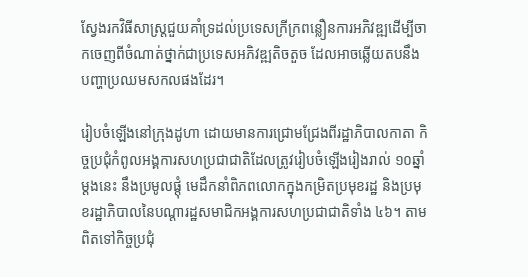ស្វែងរកវិធីសាស្ត្រជួយគាំទ្រដល់ប្រទេសក្រីក្រពន្លឿនការអភិវឌ្ឍដើម្បីចាកចេញពីចំណាត់ថ្នាក់ជាប្រទេសអភិវឌ្ឍតិចតួច ដែលអាចឆ្លើយតបនឹងបញ្ហាប្រឈមសកលផងដែរ។

រៀបចំឡើងនៅក្រុងដូហា ដោយមានការជ្រោមជ្រែងពីរដ្ឋាភិបាលកាតា កិច្ចប្រជុំកំពូលអង្គការសហប្រជាជាតិដែលត្រូវរៀបចំឡើងរៀងរាល់ ១០ឆ្នាំម្តងនេះ នឹងប្រមូលផ្តុំ មេដឹកនាំពិភពលោកក្នុងកម្រិតប្រមុខរដ្ឋ និងប្រមុខរដ្ឋាភិបាលនៃបណ្តារដ្ឋសមាជិកអង្គការសហប្រជាជាតិទាំង ៤៦។ តាមពិតទៅកិច្ចប្រជុំ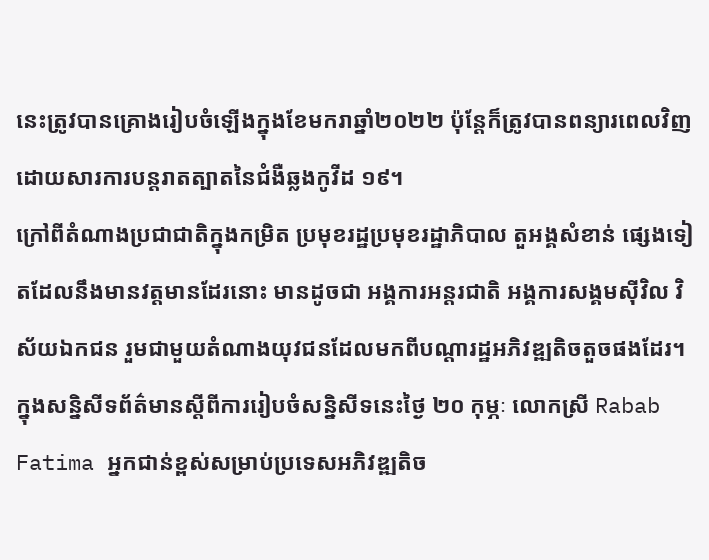នេះត្រូវបានគ្រោងរៀបចំឡើងក្នុងខែមករាឆ្នាំ២០២២ ប៉ុន្តែក៏ត្រូវបានពន្យារពេលវិញដោយសារការបន្តរាតត្បាតនៃជំងឺឆ្លងកូវីដ ១៩។
ក្រៅពីតំណាងប្រជាជាតិក្នុងកម្រិត ប្រមុខរដ្ឋប្រមុខរដ្ឋាភិបាល តួអង្គសំខាន់ ផ្សេងទៀតដែលនឹងមានវត្តមានដែរនោះ មានដូចជា អង្គការអន្តរជាតិ អង្គការសង្គមស៊ីវិល វិស័យឯកជន រួមជាមួយតំណាងយុវជនដែលមកពីបណ្តារដ្ឋអភិវឌ្ឍតិចតួចផងដែរ។
ក្នុងសន្និសីទព័ត៌មានស្តីពីការរៀបចំសន្និសីទនេះថ្ងៃ ២០ កុម្ភៈ លោកស្រី Rabab Fatima អ្នកជាន់ខ្ពស់សម្រាប់ប្រទេសអភិវឌ្ឍតិច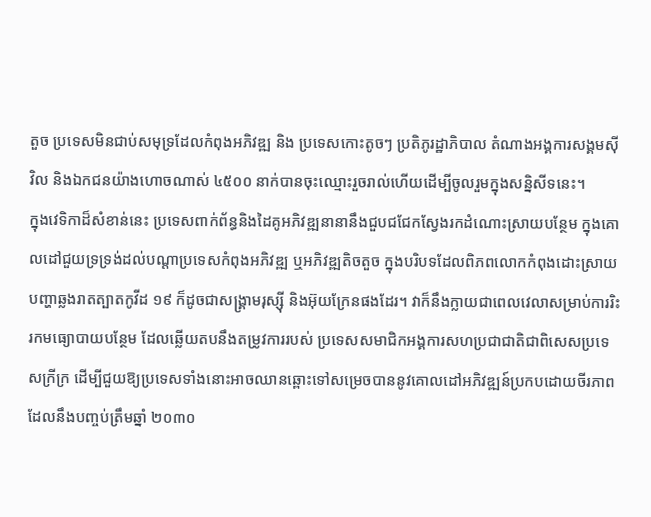តួច ប្រទេសមិនជាប់សមុទ្រដែលកំពុងអភិវឌ្ឍ និង ប្រទេសកោះតូចៗ ប្រតិភូរដ្ឋាភិបាល តំណាងអង្គការសង្គមស៊ីវិល និងឯកជនយ៉ាងហោចណាស់ ៤៥០០ នាក់បានចុះឈ្មោះរួចរាល់ហើយដើម្បីចូលរួមក្នុងសន្និសីទនេះ។
ក្នុងវេទិកាដ៏សំខាន់នេះ ប្រទេសពាក់ព័ន្ធនិងដៃគូអភិវឌ្ឍនានានឹងជួបជជែកស្វែងរកដំណោះស្រាយបន្ថែម ក្នុងគោលដៅជួយទ្រទ្រង់ដល់បណ្តាប្រទេសកំពុងអភិវឌ្ឍ ឬអភិវឌ្ឍតិចតួច ក្នុងបរិបទដែលពិភពលោកកំពុងដោះស្រាយបញ្ហាឆ្លងរាតត្បាតកូវីដ ១៩ ក៏ដូចជាសង្គ្រាមរុស្ស៊ី និងអ៊ុយក្រែនផងដែរ។ វាក៏នឹងក្លាយជាពេលវេលាសម្រាប់ការរិះរកមធ្យោបាយបន្ថែម ដែលឆ្លើយតបនឹងតម្រូវការរបស់ ប្រទេសសមាជិកអង្គការសហប្រជាជាតិជាពិសេសប្រទេសក្រីក្រ ដើម្បីជួយឱ្យប្រទេសទាំងនោះអាចឈានឆ្ពោះទៅសម្រេចបាននូវគោលដៅអភិវឌ្ឍន៍ប្រកបដោយចីរភាពដែលនឹងបញ្ចប់ត្រឹមឆ្នាំ ២០៣០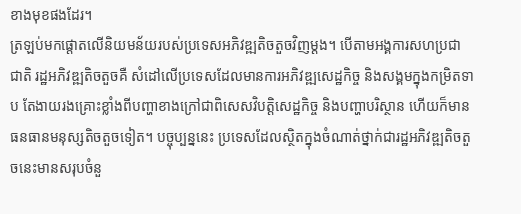ខាងមុខផងដែរ។
ត្រឡប់មកផ្តោតលើនិយមន័យរបស់ប្រទេសអភិវឌ្ឍតិចតួចវិញម្តង។ បើតាមអង្គការសហប្រជាជាតិ រដ្ឋអភិវឌ្ឍតិចតួចគឺ សំដៅលើប្រទេសដែលមានការអភិវឌ្ឍសេដ្ឋកិច្ច និងសង្គមក្នុងកម្រិតទាប តែងាយរងគ្រោះខ្លាំងពីបញ្ហាខាងក្រៅជាពិសេសវិបត្តិសេដ្ឋកិច្ច និងបញ្ហាបរិស្ថាន ហើយក៏មានធនធានមនុស្សតិចតួចទៀត។ បច្ចុប្បន្ននេះ ប្រទេសដែលស្ថិតក្នុងចំណាត់ថ្នាក់ជារដ្ឋអភិវឌ្ឍតិចតួចនេះមានសរុបចំនួ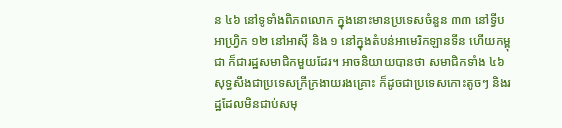ន ៤៦ នៅទូទាំងពិភពលោក ក្នុងនោះមានប្រទេសចំនួន ៣៣ នៅទ្វីបអាហ្វ្រិក ១២ នៅអាស៊ី និង ១ នៅក្នុងតំបន់អាមេរិកឡានទីន ហើយកម្ពុជា ក៏ជារដ្ឋសមាជិកមួយដែរ។ អាចនិយាយបានថា សមាជិកទាំង ៤៦ សុទ្ធសឹងជាប្រទេសក្រីក្រងាយរងគ្រោះ ក៏ដូចជាប្រទេសកោះតូចៗ និងរដ្ឋដែលមិនជាប់សមុ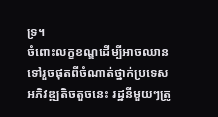ទ្រ។
ចំពោះលក្ខខណ្ឌដើម្បីអាចឈានទៅរួចផុតពីចំណាត់ថ្នាក់ប្រទេសអភិវឌ្ឍតិចតួចនេះ រដ្ឋនីមួយៗត្រូ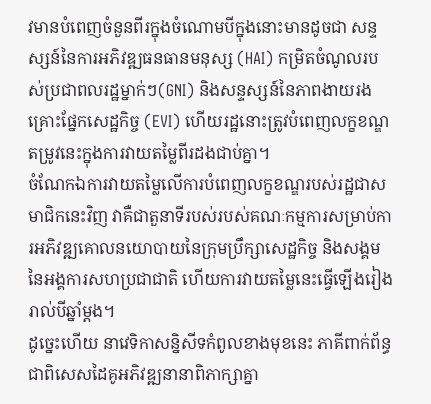វមានបំពេញចំនួនពីរក្នុងចំណោមបីក្នុងនោះមានដូចជា សន្ទស្សន៍នៃការអភិវឌ្ឍធនធានមនុស្ស (HAI) កម្រិតចំណូលរបស់ប្រជាពលរដ្ឋម្នាក់ៗ(GNI) និងសន្ទស្សន៍នៃភាពងាយរងគ្រោះផ្នែកសេដ្ឋកិច្ច (EVI) ហើយរដ្ឋនោះត្រូវបំពេញលក្ខខណ្ឌតម្រូវនេះក្នុងការវាយតម្លៃពីរដងជាប់គ្នា។
ចំណែកឯការវាយតម្លៃលើការបំពេញលក្ខខណ្ឌរបស់រដ្ឋជាសមាជិកនេះវិញ វាគឺជាតួនាទីរបស់របស់គណៈកម្មការសម្រាប់ការអភិវឌ្ឍគោលនយោបាយនៃក្រុមប្រឹក្សាសេដ្ឋកិច្ច និងសង្គមនៃអង្គការសហប្រជាជាតិ ហើយការវាយតម្លៃនេះធ្វើឡើងរៀងរាល់បីឆ្នាំម្តង។
ដូច្នេះហើយ នាវេទិកាសន្និសីទកំពូលខាងមុខនេះ ភាគីពាក់ព័ន្ធជាពិសេសដៃគូអភិវឌ្ឍនានាពិភាក្សាគ្នា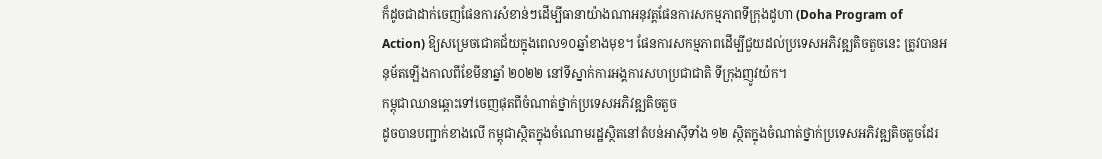ក៏ដូចជាដាក់ចេញផែនការសំខាន់ៗដើម្បីធានាយ៉ាងណាអនុវត្តផែនការសកម្មភាពទីក្រុងដូហា (Doha Program of Action) ឱ្យសម្រេចជោគជ័យក្នុងពេល១០ឆ្នាំខាងមុខ។ ផែនការសកម្មភាពដើម្បីជួយដល់ប្រទេសអភិវឌ្ឍតិចតួចនេះ ត្រូវបានអនុម័តឡើងកាលពីខែមីនាឆ្នាំ ២០២២ នៅទីស្នាក់ការអង្គការសហប្រជាជាតិ ទីក្រុងញូវយ៉ក។
កម្ពុជាឈានឆ្ពោះទៅចេញផុតពីចំណាត់ថ្នាក់ប្រទេសអភិវឌ្ឍតិចតួច
ដូចបានបញ្ជាក់ខាងលើ កម្ពុជាស្ថិតក្នុងចំណោមរដ្ឋស្ថិតនៅតំបន់អាស៊ីទាំង ១២ ស្ថិតក្នុងចំណាត់ថ្នាក់ប្រទេសអភិវឌ្ឍតិចតួចដែរ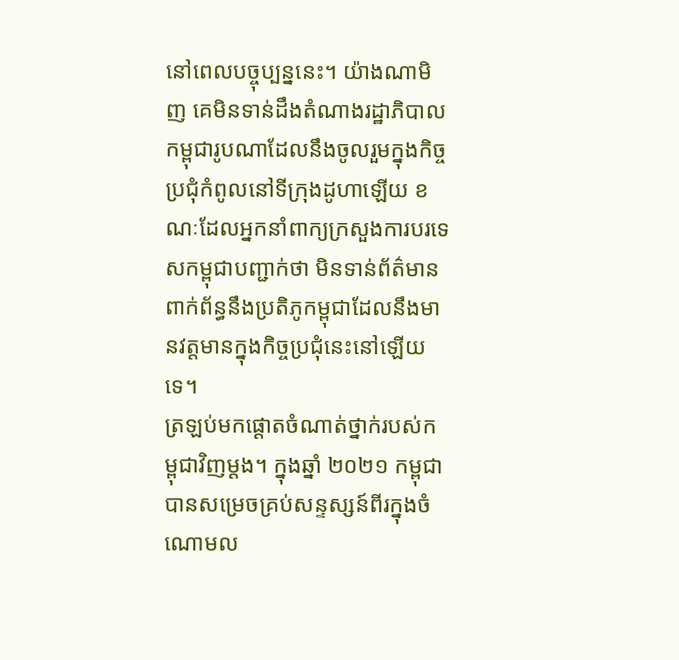នៅពេលបច្ចុប្បន្ននេះ។ យ៉ាងណាមិញ គេមិនទាន់ដឹងតំណាងរដ្ឋាភិបាលកម្ពុជារូបណាដែលនឹងចូលរួមក្នុងកិច្ចប្រជុំកំពូលនៅទីក្រុងដូហាឡើយ ខណៈដែលអ្នកនាំពាក្យក្រសួងការបរទេសកម្ពុជាបញ្ជាក់ថា មិនទាន់ព័ត៌មានពាក់ព័ន្ធនឹងប្រតិភូកម្ពុជាដែលនឹងមានវត្តមានក្នុងកិច្ចប្រជុំនេះនៅឡើយទេ។
ត្រឡប់មកផ្តោតចំណាត់ថ្នាក់របស់កម្ពុជាវិញម្តង។ ក្នុងឆ្នាំ ២០២១ កម្ពុជាបានសម្រេចគ្រប់សន្ទស្សន៍ពីរក្នុងចំណោមល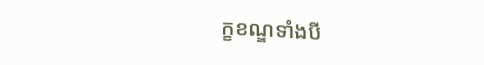ក្ខខណ្ឌទាំងបី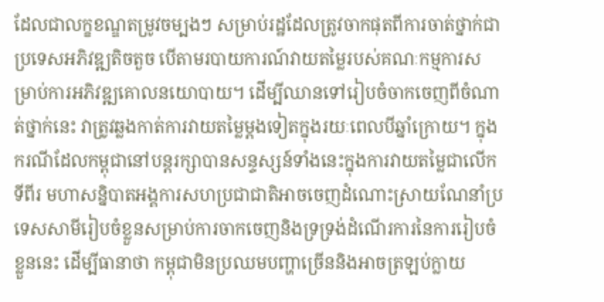ដែលជាលក្ខខណ្ឌតម្រូវចម្បងៗ សម្រាប់រដ្ឋដែលត្រូវចាកផុតពីការចាត់ថ្នាក់ជាប្រទេសអភិវឌ្ឍតិចតួច បើតាមរបាយការណ៍វាយតម្លៃរបស់គណៈកម្មការសម្រាប់ការអភិវឌ្ឍគោលនយោបាយ។ ដើម្បីឈានទៅរៀបចំចាកចេញពីចំណាត់ថ្នាក់នេះ វាត្រូវឆ្លងកាត់ការវាយតម្លៃម្តងទៀតក្នុងរយៈពេលបីឆ្នាំក្រោយ។ ក្នុងករណីដែលកម្ពុជានៅបន្តរក្សាបានសន្ទស្សន៍ទាំងនេះក្នុងការវាយតម្លៃជាលើកទីពីរ មហាសន្និបាតអង្គការសហប្រជាជាតិអាចចេញដំណោះស្រាយណែនាំប្រទេសសាមីរៀបចំខ្លួនសម្រាប់ការចាកចេញនិងទ្រទ្រង់ដំណើរការនៃការរៀបចំខ្លួននេះ ដើម្បីធានាថា កម្ពុជាមិនប្រឈមបញ្ហាច្រើននិងអាចត្រឡប់ក្លាយ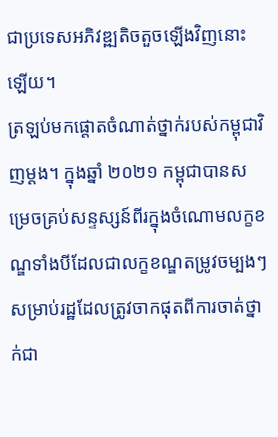ជាប្រទេសអភិវឌ្ឍតិចតួចឡើងវិញនោះឡើយ។
ត្រឡប់មកផ្តោតចំណាត់ថ្នាក់របស់កម្ពុជាវិញម្តង។ ក្នុងឆ្នាំ ២០២១ កម្ពុជាបានសម្រេចគ្រប់សន្ទស្សន៍ពីរក្នុងចំណោមលក្ខខណ្ឌទាំងបីដែលជាលក្ខខណ្ឌតម្រូវចម្បងៗ សម្រាប់រដ្ឋដែលត្រូវចាកផុតពីការចាត់ថ្នាក់ជា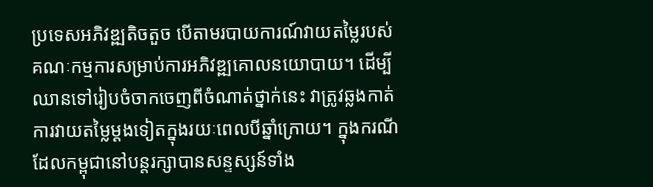ប្រទេសអភិវឌ្ឍតិចតួច បើតាមរបាយការណ៍វាយតម្លៃរបស់គណៈកម្មការសម្រាប់ការអភិវឌ្ឍគោលនយោបាយ។ ដើម្បីឈានទៅរៀបចំចាកចេញពីចំណាត់ថ្នាក់នេះ វាត្រូវឆ្លងកាត់ការវាយតម្លៃម្តងទៀតក្នុងរយៈពេលបីឆ្នាំក្រោយ។ ក្នុងករណីដែលកម្ពុជានៅបន្តរក្សាបានសន្ទស្សន៍ទាំង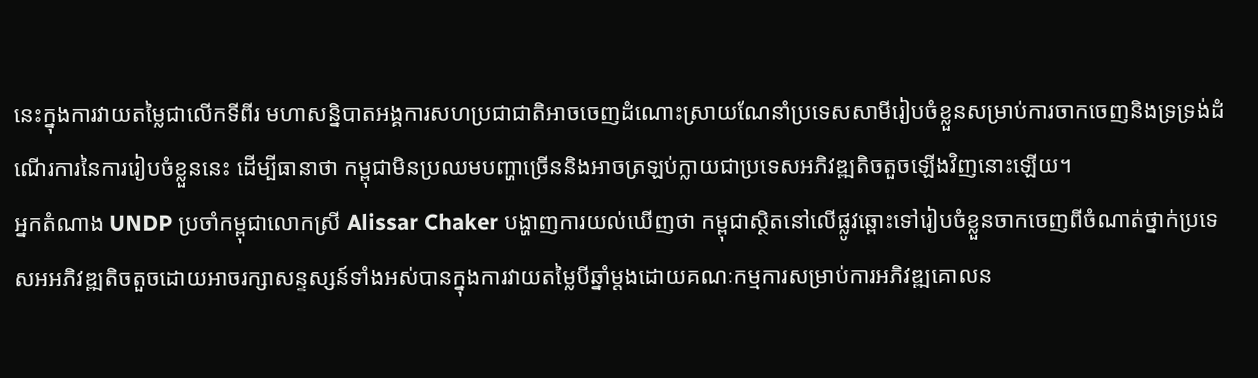នេះក្នុងការវាយតម្លៃជាលើកទីពីរ មហាសន្និបាតអង្គការសហប្រជាជាតិអាចចេញដំណោះស្រាយណែនាំប្រទេសសាមីរៀបចំខ្លួនសម្រាប់ការចាកចេញនិងទ្រទ្រង់ដំណើរការនៃការរៀបចំខ្លួននេះ ដើម្បីធានាថា កម្ពុជាមិនប្រឈមបញ្ហាច្រើននិងអាចត្រឡប់ក្លាយជាប្រទេសអភិវឌ្ឍតិចតួចឡើងវិញនោះឡើយ។
អ្នកតំណាង UNDP ប្រចាំកម្ពុជាលោកស្រី Alissar Chaker បង្ហាញការយល់ឃើញថា កម្ពុជាស្ថិតនៅលើផ្លូវឆ្ពោះទៅរៀបចំខ្លួនចាកចេញពីចំណាត់ថ្នាក់ប្រទេសអអភិវឌ្ឍតិចតួចដោយអាចរក្សាសន្ទស្សន៍ទាំងអស់បានក្នុងការវាយតម្លៃបីឆ្នាំម្តងដោយគណៈកម្មការសម្រាប់ការអភិវឌ្ឍគោលន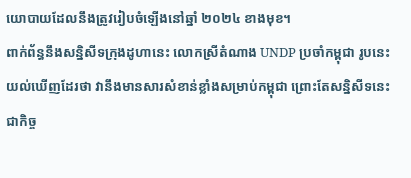យោបាយដែលនឹងត្រូវរៀបចំឡើងនៅឆ្នាំ ២០២៤ ខាងមុខ។
ពាក់ព័ន្ធនឹងសន្និសីទក្រុងដូហានេះ លោកស្រីតំណាង UNDP ប្រចាំកម្ពុជា រូបនេះ យល់ឃើញដែរថា វានឹងមានសារសំខាន់ខ្លាំងសម្រាប់កម្ពុជា ព្រោះតែសន្និសីទនេះជាកិច្ច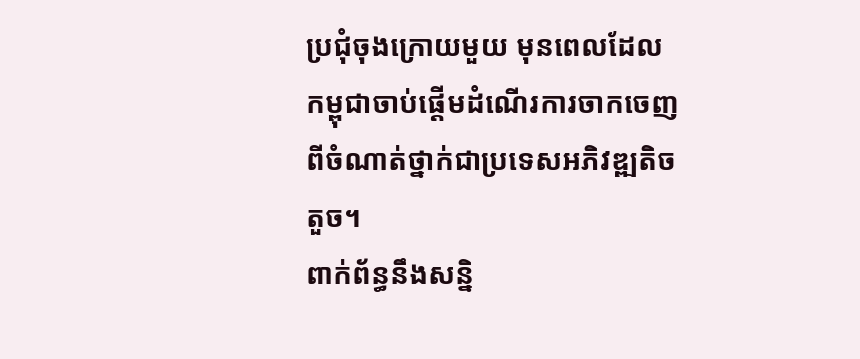ប្រជុំចុងក្រោយមួយ មុនពេលដែលកម្ពុជាចាប់ផ្តើមដំណើរការចាកចេញពីចំណាត់ថ្នាក់ជាប្រទេសអភិវឌ្ឍតិចតួច។
ពាក់ព័ន្ធនឹងសន្និ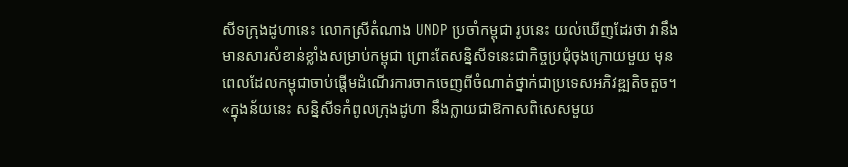សីទក្រុងដូហានេះ លោកស្រីតំណាង UNDP ប្រចាំកម្ពុជា រូបនេះ យល់ឃើញដែរថា វានឹងមានសារសំខាន់ខ្លាំងសម្រាប់កម្ពុជា ព្រោះតែសន្និសីទនេះជាកិច្ចប្រជុំចុងក្រោយមួយ មុនពេលដែលកម្ពុជាចាប់ផ្តើមដំណើរការចាកចេញពីចំណាត់ថ្នាក់ជាប្រទេសអភិវឌ្ឍតិចតួច។
«ក្នុងន័យនេះ សន្និសីទកំពូលក្រុងដូហា នឹងក្លាយជាឱកាសពិសេសមួយ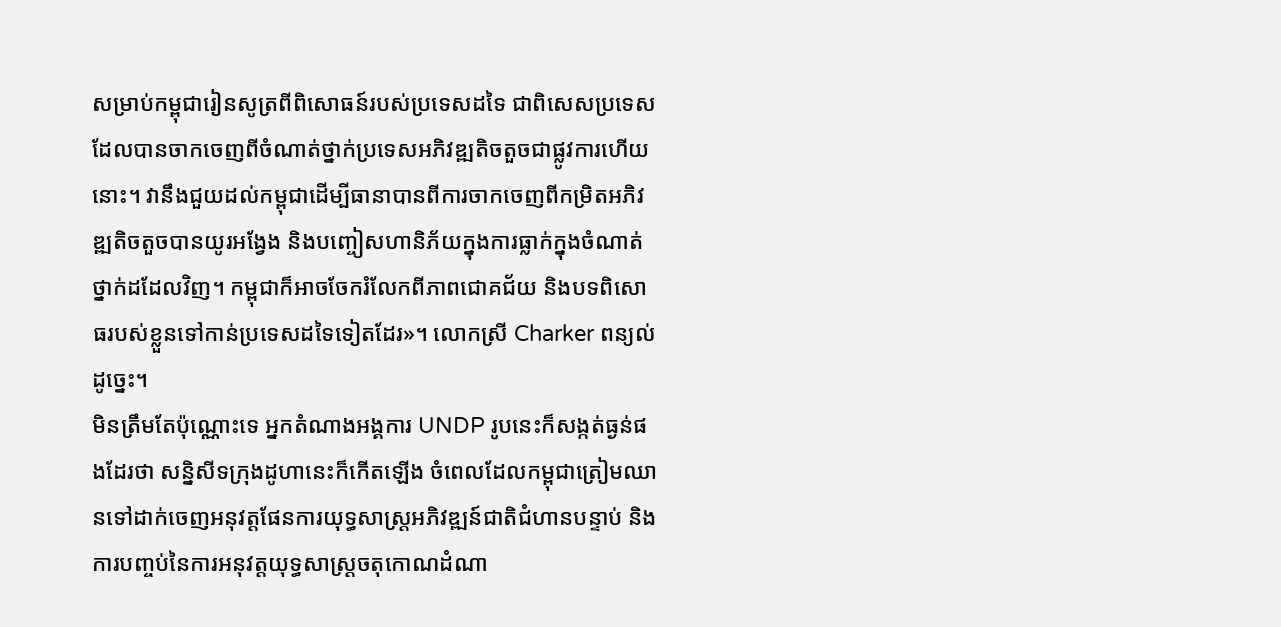សម្រាប់កម្ពុជារៀនសូត្រពីពិសោធន៍របស់ប្រទេសដទៃ ជាពិសេសប្រទេសដែលបានចាកចេញពីចំណាត់ថ្នាក់ប្រទេសអភិវឌ្ឍតិចតួចជាផ្លូវការហើយនោះ។ វានឹងជួយដល់កម្ពុជាដើម្បីធានាបានពីការចាកចេញពីកម្រិតអភិវឌ្ឍតិចតួចបានយូរអង្វែង និងបញ្ចៀសហានិភ័យក្នុងការធ្លាក់ក្នុងចំណាត់ថ្នាក់ដដែលវិញ។ កម្ពុជាក៏អាចចែករំលែកពីភាពជោគជ័យ និងបទពិសោធរបស់ខ្លួនទៅកាន់ប្រទេសដទៃទៀតដែរ»។ លោកស្រី Charker ពន្យល់ដូច្នេះ។
មិនត្រឹមតែប៉ុណ្ណោះទេ អ្នកតំណាងអង្គការ UNDP រូបនេះក៏សង្កត់ធ្ងន់ផងដែរថា សន្និសីទក្រុងដូហានេះក៏កើតឡើង ចំពេលដែលកម្ពុជាត្រៀមឈានទៅដាក់ចេញអនុវត្តផែនការយុទ្ធសាស្ត្រអភិវឌ្ឍន៍ជាតិជំហានបន្ទាប់ និងការបញ្ចប់នៃការអនុវត្តយុទ្ធសាស្ត្រចតុកោណដំណា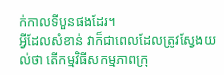ក់កាលទីបួនផងដែរ។
អ្វីដែលសំខាន់ វាក៏ជាពេលដែលត្រូវស្វែងយល់ថា តើកម្មវិធីសកម្មភាពក្រុ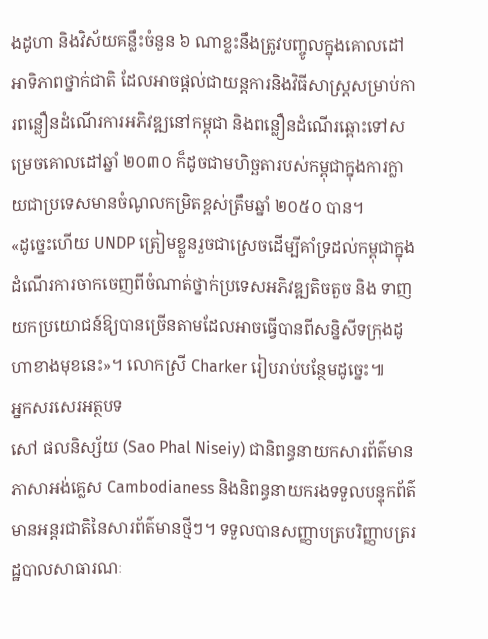ងដូហា និងវិស័យគន្លឹះចំនួន ៦ ណាខ្លះនឹងត្រូវបញ្ចូលក្នុងគោលដៅអាទិភាពថ្នាក់ជាតិ ដែលអាចផ្តល់ជាយន្តការនិងវិធីសាស្ត្រសម្រាប់ការពន្លឿនដំណើរការអភិវឌ្ឍនៅកម្ពុជា និងពន្លឿនដំណើរឆ្ពោះទៅសម្រេចគោលដៅឆ្នាំ ២០៣០ ក៏ដូចជាមហិច្ឆតារបស់កម្ពុជាក្នុងការក្លាយជាប្រទេសមានចំណូលកម្រិតខ្ពស់ត្រឹមឆ្នាំ ២០៥០ បាន។
«ដូច្នេះហើយ UNDP ត្រៀមខ្លួនរួចជាស្រេចដើម្បីគាំទ្រដល់កម្ពុជាក្នុងដំណើរការចាកចេញពីចំណាត់ថ្នាក់ប្រទេសអភិវឌ្ឍតិចតួច និង ទាញយកប្រយោជន៍ឱ្យបានច្រើនតាមដែលអាចធ្វើបានពីសន្និសីទក្រុងដូហាខាងមុខនេះ»។ លោកស្រី Charker រៀបរាប់បន្ថែមដូច្នេះ៕
អ្នកសរសេរអត្ថបទ
សៅ ផលនិស្ស័យ (Sao Phal Niseiy) ជានិពន្ធនាយកសារព័ត៌មានភាសាអង់គ្លេស Cambodianess និងនិពន្ធនាយករងទទួលបន្ទុកព័ត៌មានអន្តរជាតិនៃសារព័ត៌មានថ្មីៗ។ ទទួលបានសញ្ញាបត្របរិញ្ញាបត្ររដ្ឋបាលសាធារណៈ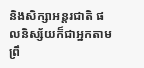និងសិក្សាអន្តរជាតិ ផលនិស្ស័យក៏ជាអ្នកតាមព្រឹ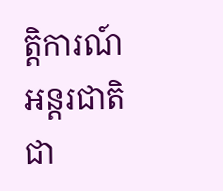ត្តិការណ៍អន្តរជាតិជា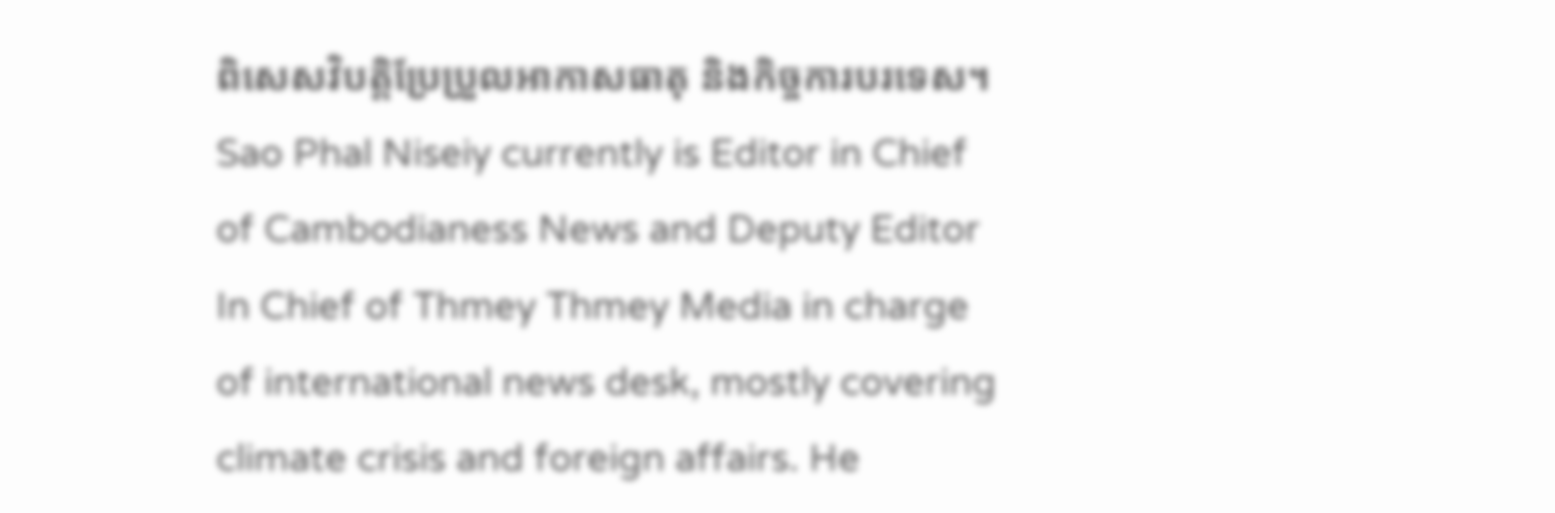ពិសេសវិបត្តិប្រែប្រួលអាកាសធាតុ និងកិច្ចការបរទេស។ Sao Phal Niseiy currently is Editor in Chief of Cambodianess News and Deputy Editor In Chief of Thmey Thmey Media in charge of international news desk, mostly covering climate crisis and foreign affairs. He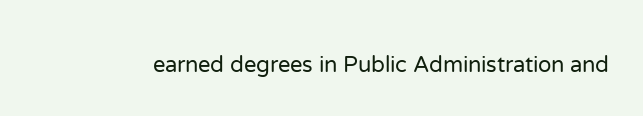earned degrees in Public Administration and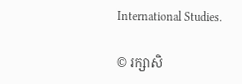International Studies.

© រក្សាសិ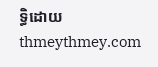ទ្ធិដោយ thmeythmey.com